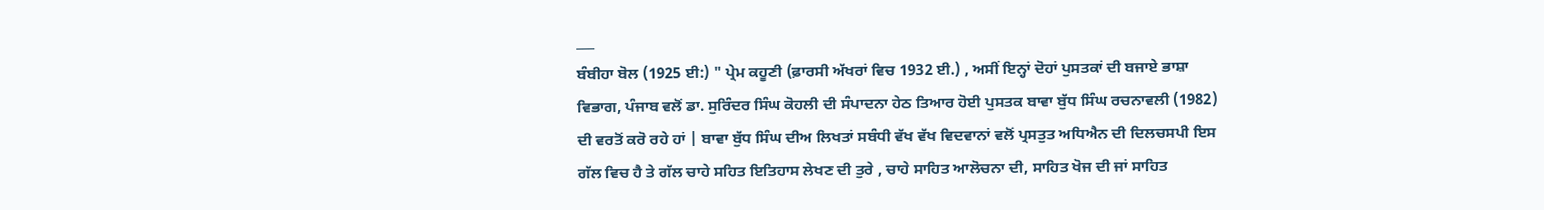___
ਬੰਬੀਹਾ ਬੋਲ (1925 ਈ:) " ਪ੍ਰੇਮ ਕਹੂਣੀ (ਫ਼ਾਰਸੀ ਅੱਖਰਾਂ ਵਿਚ 1932 ਈ.) , ਅਸੀਂ ਇਨ੍ਹਾਂ ਦੋਹਾਂ ਪੁਸਤਕਾਂ ਦੀ ਬਜਾਏ ਭਾਸ਼ਾ ਵਿਭਾਗ, ਪੰਜਾਬ ਵਲੋਂ ਡਾ. ਸੁਰਿੰਦਰ ਸਿੰਘ ਕੋਹਲੀ ਦੀ ਸੰਪਾਦਨਾ ਹੇਠ ਤਿਆਰ ਹੋਈ ਪੁਸਤਕ ਬਾਵਾ ਬੁੱਧ ਸਿੰਘ ਰਚਨਾਵਲੀ (1982) ਦੀ ਵਰਤੋਂ ਕਰੋ ਰਹੇ ਹਾਂ | ਬਾਵਾ ਬੁੱਧ ਸਿੰਘ ਦੀਅ ਲਿਖਤਾਂ ਸਬੰਧੀ ਵੱਖ ਵੱਖ ਵਿਦਵਾਨਾਂ ਵਲੋਂ ਪ੍ਰਸਤੁਤ ਅਧਿਐਨ ਦੀ ਦਿਲਚਸਪੀ ਇਸ ਗੱਲ ਵਿਚ ਹੈ ਤੇ ਗੱਲ ਚਾਹੇ ਸਹਿਤ ਇਤਿਹਾਸ ਲੇਖਣ ਦੀ ਤੁਰੇ , ਚਾਹੇ ਸਾਹਿਤ ਆਲੋਚਨਾ ਦੀ, ਸਾਹਿਤ ਖੋਜ ਦੀ ਜਾਂ ਸਾਹਿਤ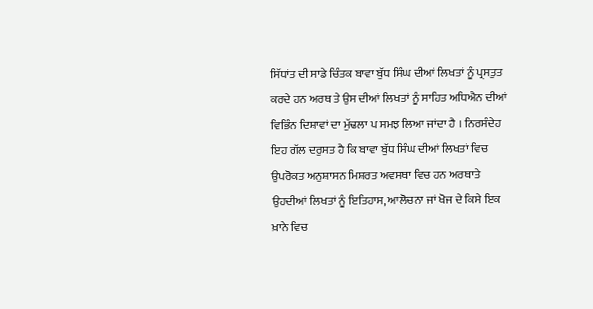ਸਿੱਧਾਂਤ ਦੀ ਸਾਡੇ ਚਿੰਤਕ ਬਾਵਾ ਬੁੱਧ ਸਿੰਘ ਦੀਆਂ ਲਿਖਤਾਂ ਨੂੰ ਪ੍ਰਸਤੁਤ ਕਰਦੇ ਹਨ ਅਰਥ ਤੇ ਉਸ ਦੀਆਂ ਲਿਖਤਾਂ ਨੂੰ ਸਾਹਿਤ ਅਧਿਐਨ ਦੀਆਂ ਵਿਭਿੰਨ ਦਿਸ਼ਾਵਾਂ ਦਾ ਮੁੱਢਲਾ ਪ ਸਮਝ ਲਿਆ ਜਾਂਦਾ ਹੈ । ਨਿਰਸੰਦੇਹ ਇਹ ਗੱਲ ਦਰੁਸਤ ਹੈ ਕਿ ਬਾਵਾ ਬੁੱਧ ਸਿੰਘ ਦੀਆਂ ਲਿਖਤਾਂ ਵਿਚ ਉਪਰੋਕਤ ਅਨੁਸ਼ਾਸਨ ਮਿਸ਼ਰਤ ਅਵਸਥਾ ਵਿਚ ਹਨ ਅਰਥਾਤੇ ਉਹਦੀਆਂ ਲਿਖਤਾਂ ਨੂੰ ਇਤਿਹਾਸ, ਆਲੋਚਨਾ ਜਾਂ ਖੋਜ ਦੇ ਕਿਸੇ ਇਕ ਖ਼ਾਨੇ ਵਿਚ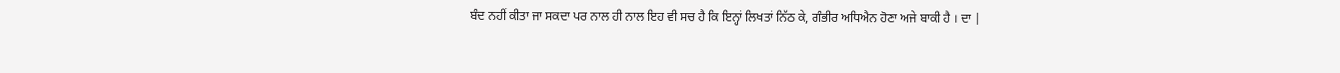ਬੰਦ ਨਹੀਂ ਕੀਤਾ ਜਾ ਸਕਦਾ ਪਰ ਨਾਲ ਹੀ ਨਾਲ ਇਹ ਵੀ ਸਚ ਹੈ ਕਿ ਇਨ੍ਹਾਂ ਲਿਖਤਾਂ ਨਿੱਠ ਕੇ, ਗੰਭੀਰ ਅਧਿਐਨ ਹੋਣਾ ਅਜੇ ਬਾਕੀ ਹੈ । ਦਾ |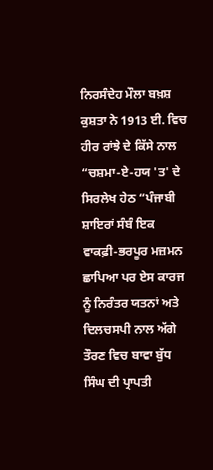ਨਿਰਸੰਦੇਹ ਮੌਲਾ ਬਖ਼ਸ਼ ਕੁਸ਼ਤਾ ਨੇ 1913 ਈ. ਵਿਚ ਹੀਰ ਰਾਂਝੇ ਦੇ ਕਿੱਸੇ ਨਾਲ “ਚਸ਼ਮਾ-ਏ-ਹਯ 'ਤ' ਦੇ ਸਿਰਲੇਖ ਹੇਠ “ਪੰਜਾਬੀ ਸ਼ਾਇਰਾਂ ਸੰਬੰ ਇਕ ਵਾਕਫ਼ੀ-ਭਰਪੂਰ ਮਜ਼ਮਨ ਛਾਪਿਆ ਪਰ ਏਸ ਕਾਰਜ ਨੂੰ ਨਿਰੰਤਰ ਯਤਨਾਂ ਅਤੇ ਦਿਲਚਸਪੀ ਨਾਲ ਅੱਗੇ ਤੌਰਣ ਵਿਚ ਬਾਵਾ ਬੁੱਧ ਸਿੰਘ ਦੀ ਪ੍ਰਾਪਤੀ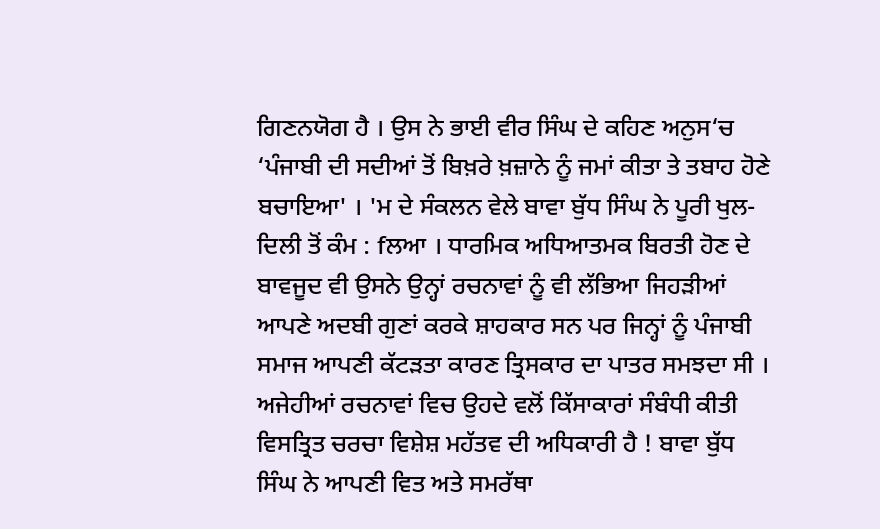ਗਿਣਨਯੋਗ ਹੈ । ਉਸ ਨੇ ਭਾਈ ਵੀਰ ਸਿੰਘ ਦੇ ਕਹਿਣ ਅਨੁਸ‘ਚ ‘ਪੰਜਾਬੀ ਦੀ ਸਦੀਆਂ ਤੋਂ ਬਿਖ਼ਰੇ ਖ਼ਜ਼ਾਨੇ ਨੂੰ ਜਮਾਂ ਕੀਤਾ ਤੇ ਤਬਾਹ ਹੋਣੇ ਬਚਾਇਆ' । 'ਮ ਦੇ ਸੰਕਲਨ ਵੇਲੇ ਬਾਵਾ ਬੁੱਧ ਸਿੰਘ ਨੇ ਪੂਰੀ ਖੁਲ-ਦਿਲੀ ਤੋਂ ਕੰਮ : fਲਆ । ਧਾਰਮਿਕ ਅਧਿਆਤਮਕ ਬਿਰਤੀ ਹੋਣ ਦੇ ਬਾਵਜੂਦ ਵੀ ਉਸਨੇ ਉਨ੍ਹਾਂ ਰਚਨਾਵਾਂ ਨੂੰ ਵੀ ਲੱਭਿਆ ਜਿਹੜੀਆਂ ਆਪਣੇ ਅਦਬੀ ਗੁਣਾਂ ਕਰਕੇ ਸ਼ਾਹਕਾਰ ਸਨ ਪਰ ਜਿਨ੍ਹਾਂ ਨੂੰ ਪੰਜਾਬੀ ਸਮਾਜ ਆਪਣੀ ਕੱਟੜਤਾ ਕਾਰਣ ਤ੍ਰਿਸਕਾਰ ਦਾ ਪਾਤਰ ਸਮਝਦਾ ਸੀ । ਅਜੇਹੀਆਂ ਰਚਨਾਵਾਂ ਵਿਚ ਉਹਦੇ ਵਲੋਂ ਕਿੱਸਾਕਾਰਾਂ ਸੰਬੰਧੀ ਕੀਤੀ ਵਿਸਤ੍ਰਿਤ ਚਰਚਾ ਵਿਸ਼ੇਸ਼ ਮਹੱਤਵ ਦੀ ਅਧਿਕਾਰੀ ਹੈ ! ਬਾਵਾ ਬੁੱਧ ਸਿੰਘ ਨੇ ਆਪਣੀ ਵਿਤ ਅਤੇ ਸਮਰੱਥਾ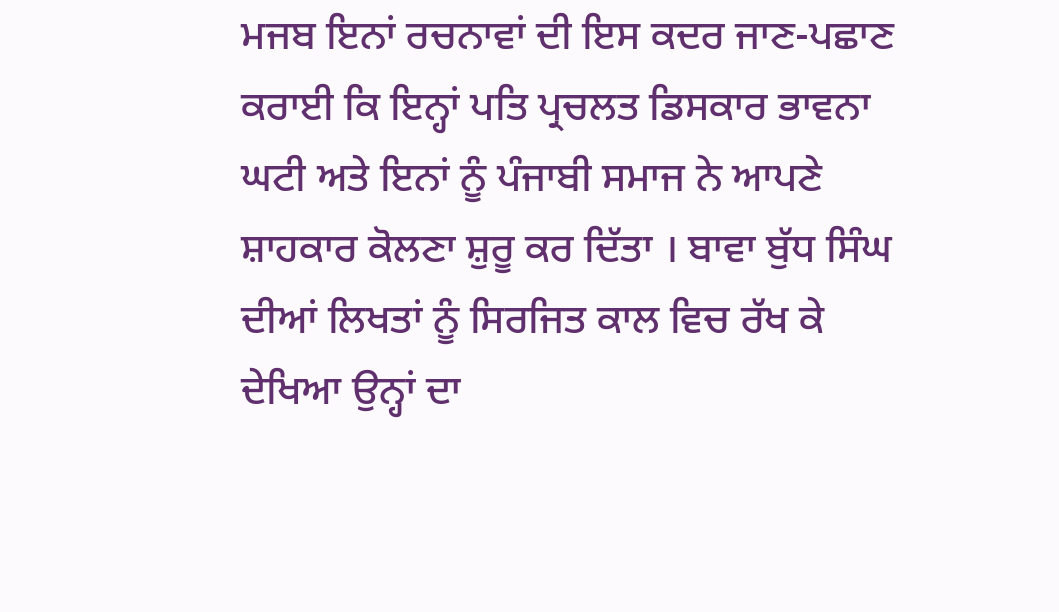ਮਜਬ ਇਨਾਂ ਰਚਨਾਵਾਂ ਦੀ ਇਸ ਕਦਰ ਜਾਣ-ਪਛਾਣ ਕਰਾਈ ਕਿ ਇਨ੍ਹਾਂ ਪਤਿ ਪ੍ਰਚਲਤ ਡਿਸਕਾਰ ਭਾਵਨਾ ਘਟੀ ਅਤੇ ਇਨਾਂ ਨੂੰ ਪੰਜਾਬੀ ਸਮਾਜ ਨੇ ਆਪਣੇ ਸ਼ਾਹਕਾਰ ਕੋਲਣਾ ਸ਼ੁਰੂ ਕਰ ਦਿੱਤਾ । ਬਾਵਾ ਬੁੱਧ ਸਿੰਘ ਦੀਆਂ ਲਿਖਤਾਂ ਨੂੰ ਸਿਰਜਿਤ ਕਾਲ ਵਿਚ ਰੱਖ ਕੇ ਦੇਖਿਆ ਉਨ੍ਹਾਂ ਦਾ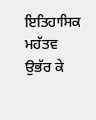ਇਤਿਹਾਸਿਕ ਮਹੱਤਵ ਉਭੱਰ ਕੇ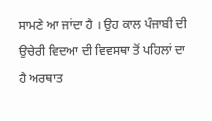ਸਾਮਣੇ ਆ ਜਾਂਦਾ ਹੈ । ਉਹ ਕਾਲ ਪੰਜਾਬੀ ਦੀ ਉਚੇਰੀ ਵਿਦਆ ਦੀ ਵਿਵਸਥਾ ਤੋਂ ਪਹਿਲਾਂ ਦਾ ਹੈ ਅਰਥਾਤ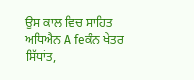ਉਸ ਕਾਲ ਵਿਚ ਸਾਹਿਤ ਅਧਿਐਨ A feਕੰਨ ਖੇਤਰ ਸਿੱਧਾਂਤ,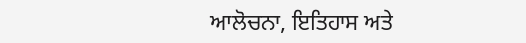ਆਲੋਚਨਾ, ਇਤਿਹਾਸ ਅਤੇ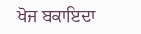ਖੋਜ ਬਕਾਇਦਾ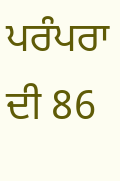ਪਰੰਪਰਾ ਦੀ 86